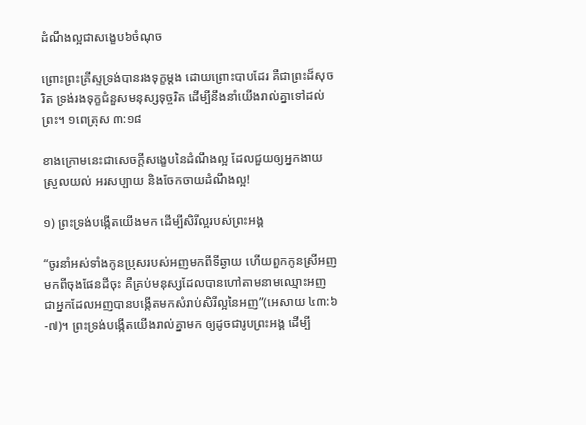ដំណឹងល្អជាសង្ខេប៦ចំណុច

ព្រោះព្រះគ្រីស្ទទ្រង់បានរងទុក្ខម្តង ដោយព្រោះបាបដែរ គឺជាព្រះដ៏សុចរិត ទ្រង់រងទុក្ខជំនួសមនុស្សទុច្ចរិត ដើម្បីនឹងនាំយើងរាល់គ្នាទៅដល់ព្រះ។ ១ពេត្រុស ៣:១៨

ខាងក្រោមនេះជាសេចក្តីសង្ខេបនៃដំណឹងល្អ ដែលជួយឲ្យអ្នកងាយស្រួលយល់ អរសប្បាយ និងចែកចាយដំណឹងល្អ!

១) ព្រះទ្រង់បង្កើតយើងមក ដើម្បីសិរីល្អរបស់ព្រះអង្គ

“ចូរនាំអស់ទាំងកូនប្រុសរបស់អញមកពីទីឆ្ងាយ ហើយពួកកូនស្រីអញមកពីចុងផែនដីចុះ គឺគ្រប់មនុស្សដែលបានហៅតាមនាមឈ្មោះអញ ជាអ្នកដែលអញបានបង្កើតមកសំរាប់សិរីល្អនៃអញ”(អេសាយ ៤៣:៦-៧)។ ព្រះទ្រង់បង្កើតយើងរាល់គ្នាមក ឲ្យដូចជារូបព្រះអង្គ ដើម្បី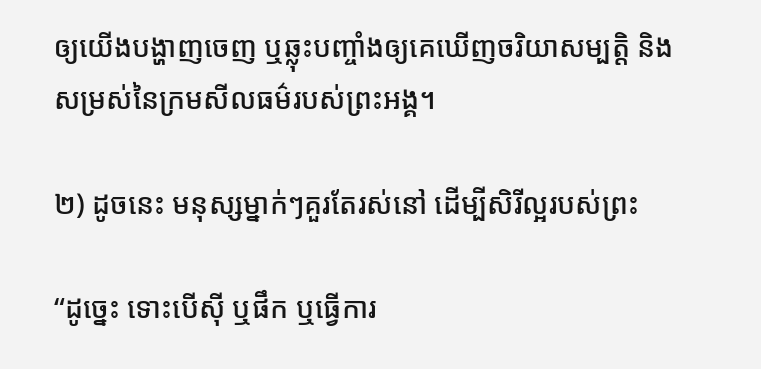ឲ្យយើងបង្ហាញចេញ ឬឆ្លុះបញ្ចាំងឲ្យគេឃើញចរិយាសម្បត្តិ និងសម្រស់នៃក្រមសីលធម៌របស់ព្រះអង្គ។

២) ដូចនេះ មនុស្សម្នាក់ៗគួរតែរស់នៅ ដើម្បីសិរីល្អរបស់ព្រះ

“ដូច្នេះ ទោះបើស៊ី ឬផឹក ឬធ្វើការ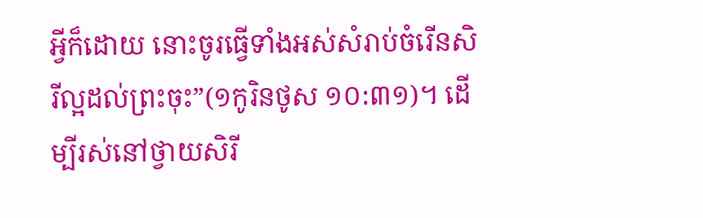អ្វីក៏ដោយ នោះចូរធ្វើទាំងអស់សំរាប់ចំរើនសិរីល្អដល់ព្រះចុះ”(១កូរិនថូស ១០:៣១)។ ដើម្បីរស់នៅថ្វាយសិរី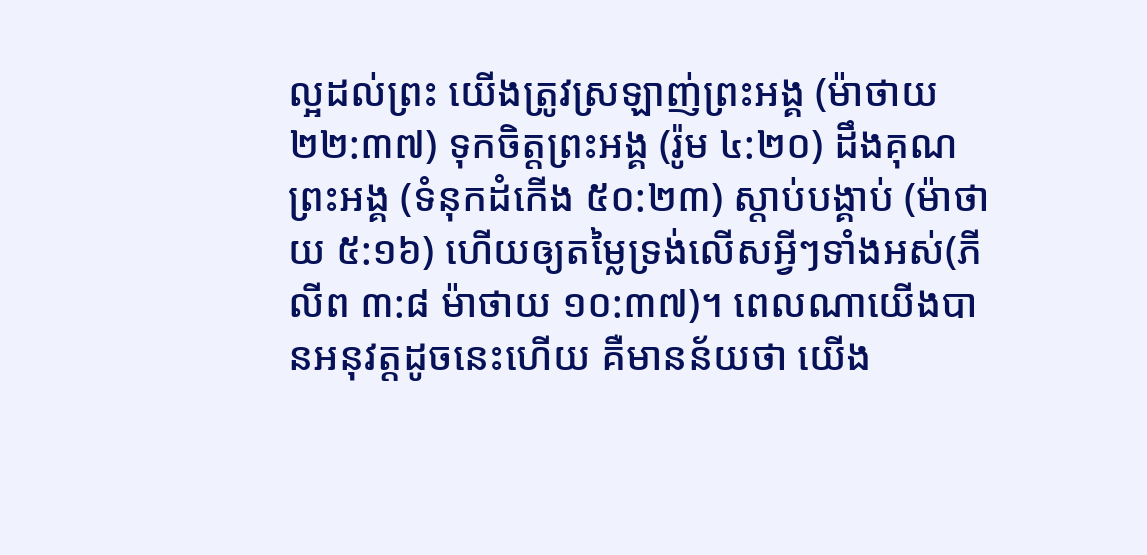ល្អដល់ព្រះ យើងត្រូវស្រឡាញ់ព្រះអង្គ (ម៉ាថាយ ២២:៣៧) ទុកចិត្តព្រះអង្គ (រ៉ូម ៤:២០) ដឹងគុណព្រះអង្គ (ទំនុកដំកើង ៥០:២៣) ស្តាប់បង្គាប់ (ម៉ាថាយ ៥:១៦) ហើយឲ្យតម្លៃទ្រង់លើសអ្វីៗទាំងអស់(ភីលីព ៣:៨ ម៉ាថាយ ១០:៣៧)។ ពេលណាយើងបានអនុវត្តដូចនេះហើយ គឺមានន័យថា យើង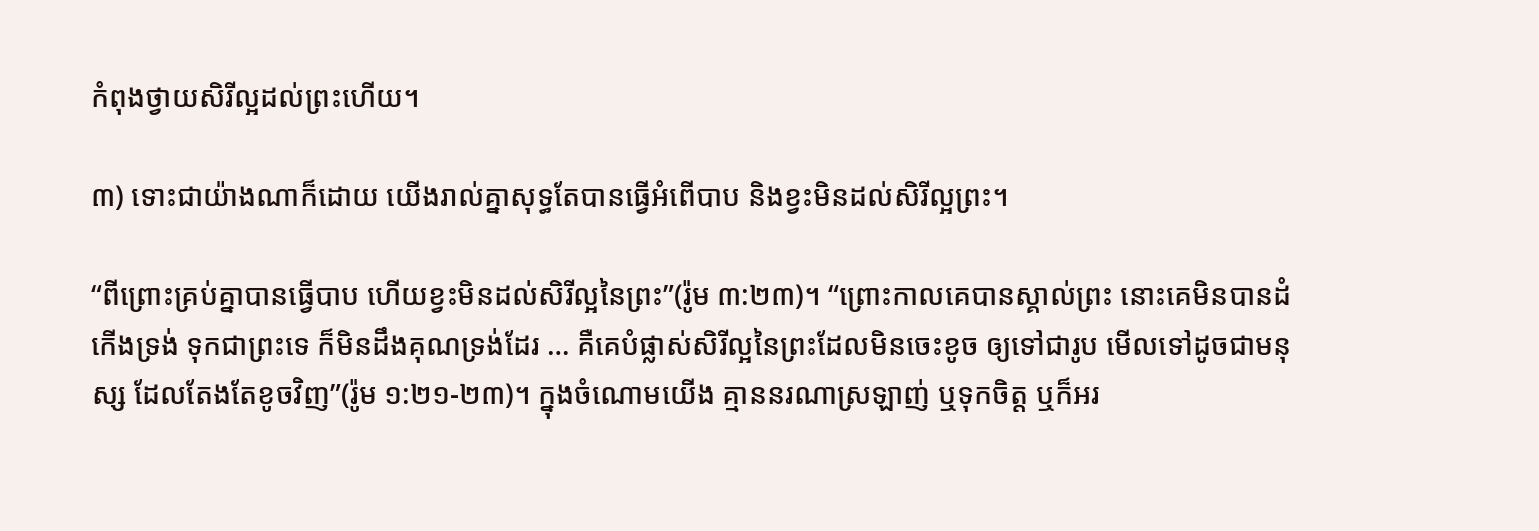កំពុងថ្វាយសិរីល្អដល់ព្រះហើយ។

៣) ទោះជាយ៉ាងណាក៏ដោយ យើងរាល់គ្នាសុទ្ធតែបានធ្វើអំពើបាប និងខ្វះមិនដល់សិរីល្អព្រះ។

“ពីព្រោះគ្រប់គ្នាបានធ្វើបាប ហើយខ្វះមិនដល់សិរីល្អនៃព្រះ”(រ៉ូម ៣:២៣)។ “ព្រោះកាលគេបានស្គាល់ព្រះ នោះគេមិនបានដំកើងទ្រង់ ទុកជាព្រះទេ ក៏មិនដឹងគុណទ្រង់ដែរ … គឺគេបំផ្លាស់សិរីល្អនៃព្រះដែលមិនចេះខូច ឲ្យទៅជារូប មើលទៅដូចជាមនុស្ស ដែលតែងតែខូចវិញ”(រ៉ូម ១:២១-២៣)។ ក្នុងចំណោមយើង គ្មាននរណាស្រឡាញ់ ឬទុកចិត្ត ឬក៏អរ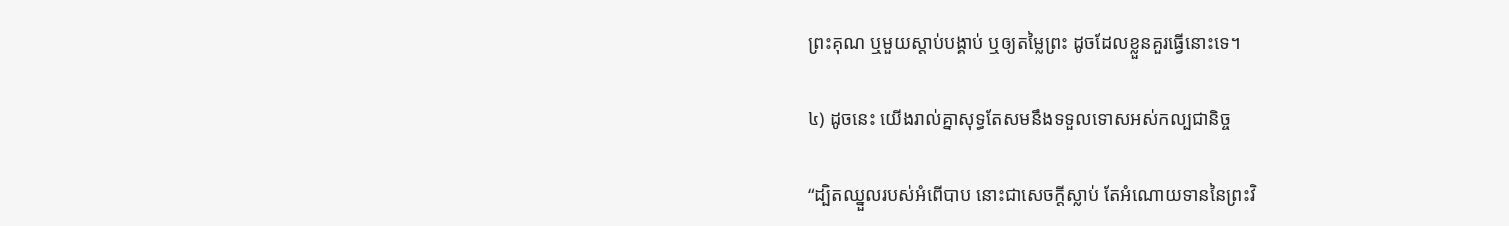ព្រះគុណ ឬមួយស្តាប់បង្គាប់ ឬឲ្យតម្លៃព្រះ ដូចដែលខ្លួនគួរធ្វើនោះទេ។

៤) ដូចនេះ យើងរាល់គ្នាសុទ្ធតែសមនឹងទទួលទោសអស់កល្បជានិច្ច

“ដ្បិតឈ្នួលរបស់អំពើបាប នោះជាសេចក្តីស្លាប់ តែអំណោយទាននៃព្រះវិ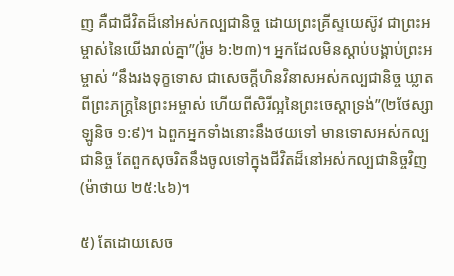ញ គឺជាជីវិតដ៏នៅអស់កល្បជានិច្ច ដោយព្រះគ្រីស្ទយេស៊ូវ ជាព្រះអម្ចាស់នៃយើងរាល់គ្នា”(រ៉ូម ៦:២៣)។ អ្នកដែលមិនស្តាប់បង្គាប់ព្រះអម្ចាស់ “នឹងរងទុក្ខទោស ជាសេចក្តីហិនវិនាសអស់កល្បជានិច្ច ឃ្លាតពីព្រះភក្ត្រនៃព្រះអម្ចាស់ ហើយពីសិរីល្អនៃព្រះចេស្ដាទ្រង់”(២ថែស្សាឡូនិច ១:៩)។ ឯពួកអ្នកទាំងនោះនឹងថយទៅ មានទោសអស់កល្បជានិច្ច តែពួកសុចរិតនឹងចូលទៅក្នុងជីវិតដ៏នៅអស់កល្បជានិច្ចវិញ(ម៉ាថាយ ២៥:៤៦)។

៥) តែដោយសេច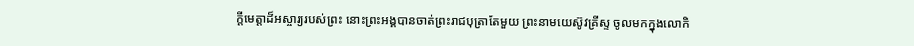ក្តីមេត្តាដ៏អស្ចារ្យរបស់ព្រះ នោះព្រះអង្គបានចាត់ព្រះរាជបុត្រាតែមួយ ព្រះនាមយេស៊ូវគ្រីស្ទ ចូលមកក្នុងលោកិ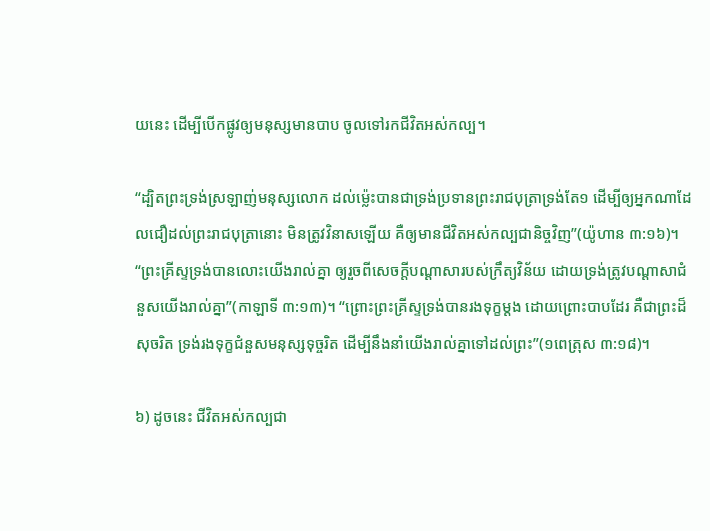យនេះ ដើម្បីបើកផ្លូវឲ្យមនុស្សមានបាប ចូលទៅរកជីវិតអស់កល្ប។

“ដ្បិតព្រះទ្រង់ស្រឡាញ់មនុស្សលោក ដល់ម៉្លេះបានជាទ្រង់ប្រទានព្រះរាជបុត្រាទ្រង់តែ១ ដើម្បីឲ្យអ្នកណាដែលជឿដល់ព្រះរាជបុត្រានោះ មិនត្រូវវិនាសឡើយ គឺឲ្យមានជីវិតអស់កល្បជានិច្ចវិញ”(យ៉ូហាន ៣:១៦)។ “ព្រះគ្រីស្ទទ្រង់បានលោះយើងរាល់គ្នា ឲ្យរួចពីសេចក្តីបណ្តាសារបស់ក្រឹត្យវិន័យ ដោយទ្រង់ត្រូវបណ្តាសាជំនួសយើងរាល់គ្នា”(កាឡាទី ៣:១៣)។ “ព្រោះព្រះគ្រីស្ទទ្រង់បានរងទុក្ខម្តង ដោយព្រោះបាបដែរ គឺជាព្រះដ៏សុចរិត ទ្រង់រងទុក្ខជំនួសមនុស្សទុច្ចរិត ដើម្បីនឹងនាំយើងរាល់គ្នាទៅដល់ព្រះ”(១ពេត្រុស ៣:១៨)។

៦) ដូចនេះ ជីវិតអស់កល្បជា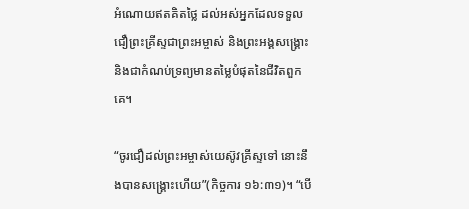អំណោយឥតគិតថ្លៃ ដល់អស់អ្នកដែលទទួលជឿព្រះគ្រីស្ទជាព្រះអម្ចាស់ និងព្រះអង្គសង្គ្រោះ និងជាកំណប់ទ្រព្យមានតម្លៃបំផុតនៃជីវិតពួកគេ។

“ចូរជឿដល់ព្រះអម្ចាស់យេស៊ូវគ្រីស្ទទៅ នោះនឹងបានសង្គ្រោះហើយ”(កិច្ចការ ១៦:៣១)។ “បើ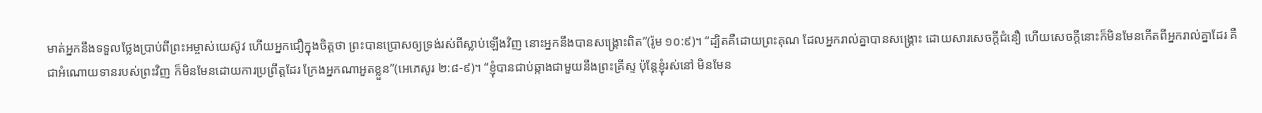មាត់អ្នកនឹងទទួលថ្លែងប្រាប់ពីព្រះអម្ចាស់យេស៊ូវ ហើយអ្នកជឿក្នុងចិត្តថា ព្រះបានប្រោសឲ្យទ្រង់រស់ពីស្លាប់ឡើងវិញ នោះអ្នកនឹងបានសង្គ្រោះពិត”(រ៉ូម ១០:៩)។ “ដ្បិតគឺដោយព្រះគុណ ដែលអ្នករាល់គ្នាបានសង្គ្រោះ ដោយសារសេចក្តីជំនឿ ហើយសេចក្តីនោះក៏មិនមែនកើតពីអ្នករាល់គ្នាដែរ គឺជាអំណោយទានរបស់ព្រះវិញ ក៏មិនមែនដោយការប្រព្រឹត្តដែរ ក្រែងអ្នកណាអួតខ្លួន”(អេភេសូរ ២:៨-៩)។ “ខ្ញុំបានជាប់ឆ្កាងជាមួយនឹងព្រះគ្រីស្ទ ប៉ុន្តែខ្ញុំរស់នៅ មិនមែន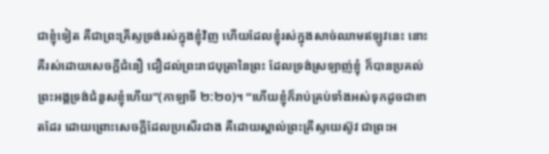ជាខ្ញុំទៀត គឺជាព្រះគ្រីស្ទទ្រង់រស់ក្នុងខ្ញុំវិញ ហើយដែលខ្ញុំរស់ក្នុងសាច់ឈាមឥឡូវនេះ នោះគឺរស់ដោយសេចក្តីជំនឿ ជឿដល់ព្រះរាជបុត្រានៃព្រះ ដែលទ្រង់ស្រឡាញ់ខ្ញុំ ក៏បានប្រគល់ព្រះអង្គទ្រង់ជំនួសខ្ញុំហើយ”(កាឡាទី ២:២០)។ “ហើយខ្ញុំក៏រាប់គ្រប់ទាំងអស់ទុកដូចជាខាតដែរ ដោយព្រោះសេចក្តីដែលប្រសើរជាង គឺដោយស្គាល់ព្រះគ្រីស្ទយេស៊ូវ ជាព្រះអ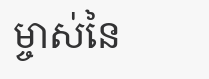ម្ចាស់នៃ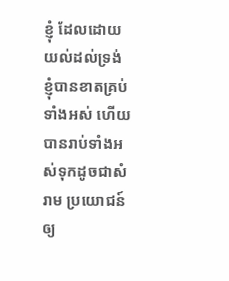ខ្ញុំ ដែលដោយយល់ដល់ទ្រង់ ខ្ញុំបានខាតគ្រប់ទាំងអស់ ហើយបានរាប់ទាំងអស់ទុកដូចជាសំរាម ប្រយោជន៍ឲ្យ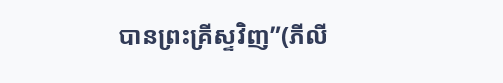បានព្រះគ្រីស្ទវិញ”(ភីលី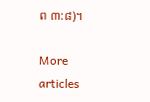ព ៣:៨)។

More articles